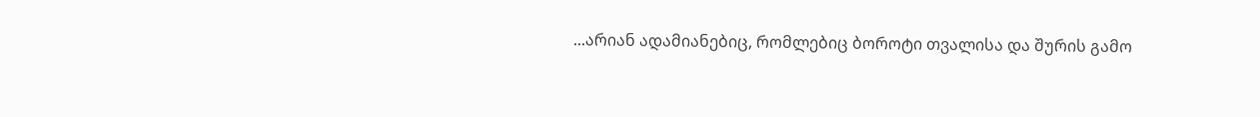...არიან ადამიანებიც, რომლებიც ბოროტი თვალისა და შურის გამო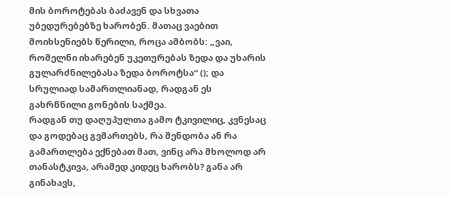მის ბოროტებას ბაძავენ და სხვათა უბედურებებზე ხარობენ. მათაც ვაებით მოიხსენიებს წერილი, როცა ამბობს: „ვაი, რომელნი იხარებენ უკეთურებას ზედა და უხარის გულარძნილებასა ზედა ბოროტსა“ (); და სრულიად სამართლიანად, რადგან ეს გახრწნილი გონების საქმეა.
რადგან თუ დაღუპულთა გამო ტკივილიც, კვნესაც და გოდებაც გვმართებს, რა შენდობა ან რა გამართლება ექნებათ მათ, ვინც არა მხოლოდ არ თანასტკივა, არამედ კიდეც ხარობს? განა არ გინახავს,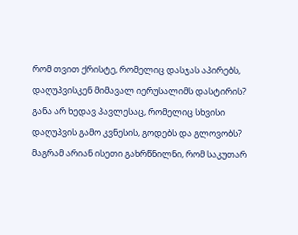რომ თვით ქრისტე, რომელიც დასჯას აპირებს, დაღუპვისკენ მიმავალ იერუსალიმს დასტირის? განა არ ხედავ პავლესაც, რომელიც სხვისი დაღუპვის გამო კვნესის, გოდებს და გლოვობს? მაგრამ არიან ისეთი გახრწნილნი, რომ საკუთარ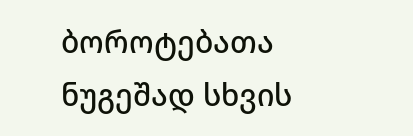ბოროტებათა ნუგეშად სხვის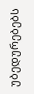უბედურებებს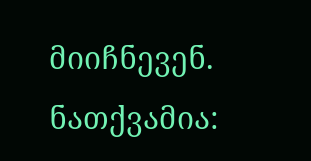მიიჩნევენ. ნათქვამია: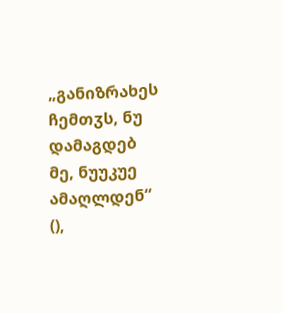„განიზრახეს ჩემთჳს, ნუ დამაგდებ მე, ნუუკუე ამაღლდენ“ (),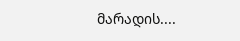მარადის....